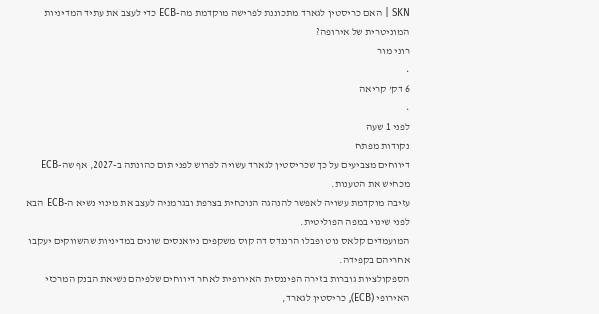SKN | האם כריסטין לגארד מתכוננת לפרישה מוקדמת מה-ECB כדי לעצב את עתיד המדיניות המוניטרית של אירופה?
רוני מור
•
6 דק’ קריאה
•
לפני 1 שעה
נקודות מפתח
דיווחים מצביעים על כך שכריסטין לגארד עשויה לפרוש לפני תום כהונתה ב-2027, אף שה-ECB מכחיש את הטענות.
עזיבה מוקדמת עשויה לאפשר להנהגה הנוכחית בצרפת ובגרמניה לעצב את מינוי נשיא ה-ECB הבא לפני שינוי במפה הפוליטית.
המועמדים קלאס נוט ופבלו הרננדס דה קוס משקפים ניואנסים שונים במדיניות שהשווקים יעקבו אחריהם בקפידה.
הספקולציות גוברות בזירה הפיננסית האירופית לאחר דיווחים שלפיהם נשיאת הבנק המרכזי האירופי (ECB), כריסטין לגארד,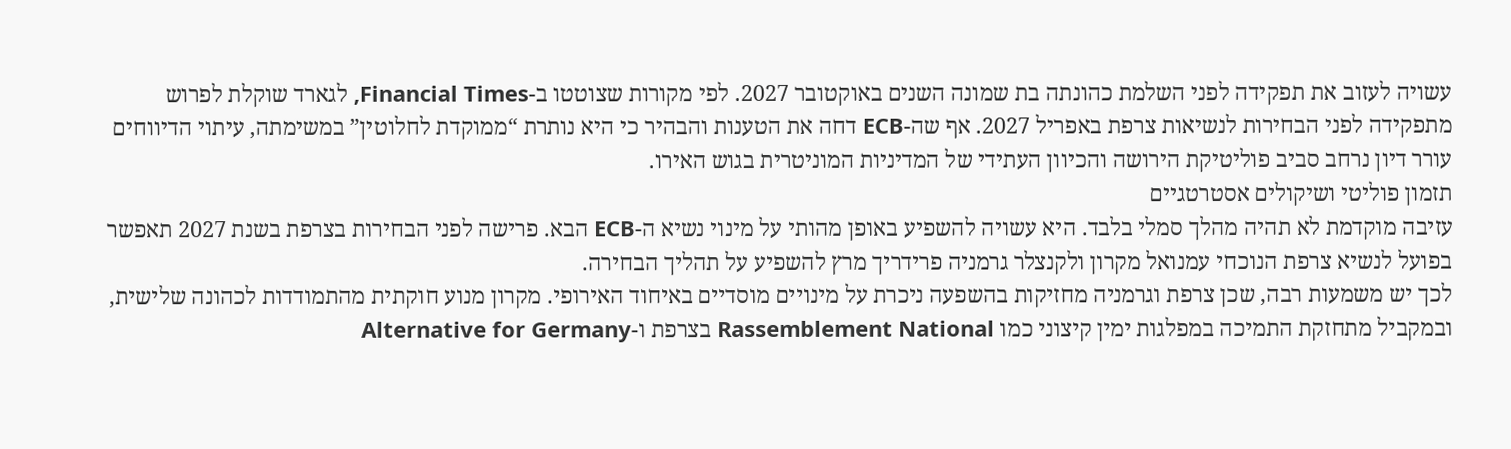עשויה לעזוב את תפקידה לפני השלמת כהונתה בת שמונה השנים באוקטובר 2027. לפי מקורות שצוטטו ב-Financial Times, לגארד שוקלת לפרוש מתפקידה לפני הבחירות לנשיאות צרפת באפריל 2027. אף שה-ECB דחה את הטענות והבהיר כי היא נותרת “ממוקדת לחלוטין” במשימתה, עיתוי הדיווחים עורר דיון נרחב סביב פוליטיקת הירושה והכיוון העתידי של המדיניות המוניטרית בגוש האירו.
תזמון פוליטי ושיקולים אסטרטגיים
עזיבה מוקדמת לא תהיה מהלך סמלי בלבד. היא עשויה להשפיע באופן מהותי על מינוי נשיא ה-ECB הבא. פרישה לפני הבחירות בצרפת בשנת 2027 תאפשר בפועל לנשיא צרפת הנוכחי עמנואל מקרון ולקנצלר גרמניה פרידריך מרץ להשפיע על תהליך הבחירה.
לכך יש משמעות רבה, שכן צרפת וגרמניה מחזיקות בהשפעה ניכרת על מינויים מוסדיים באיחוד האירופי. מקרון מנוע חוקתית מהתמודדות לכהונה שלישית, ובמקביל מתחזקת התמיכה במפלגות ימין קיצוני כמו Rassemblement National בצרפת ו-Alternative for Germany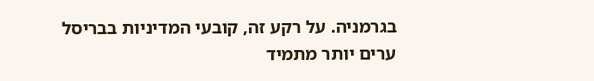בגרמניה. על רקע זה, קובעי המדיניות בבריסל ערים יותר מתמיד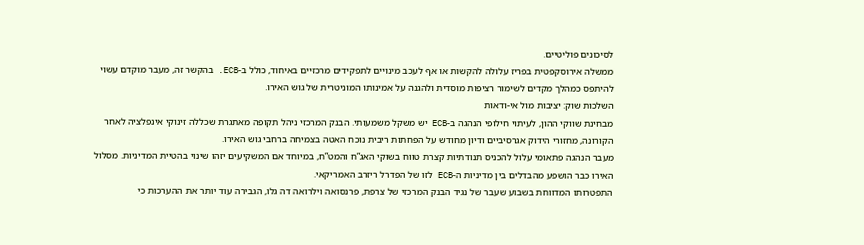לסיכונים פוליטיים.
ממשלה אירוסקפטית בפריז עלולה להקשות או אף לעכב מינויים לתפקידים מרכזיים באיחוד, כולל ב-ECB. בהקשר זה, מעבר מוקדם עשוי להיתפס כמהלך מקדים לשימור רציפות מוסדית ולהגנה על אמינותו המוניטרית של גוש האירו.
השלכות שוק: יציבות מול אי-ודאות
מבחינת שווקי ההון, לעיתוי חילופי הנהגה ב-ECB יש משקל משמעותי. הבנק המרכזי ניהל תקופה מאתגרת שכללה זינוקי אינפלציה לאחר הקורונה, מחזורי הידוק אגרסיביים ודיון מחודש על הפחתות ריבית נוכח האטה בצמיחה ברחבי גוש האירו.
מעבר הנהגה פתאומי עלול להכניס תנודתיות קצרת טווח בשוקי האג”ח והמט”ח, במיוחד אם המשקיעים יזהו שינוי בהטיית המדיניות. מסלול האירו כבר הושפע מהבדלים בין מדיניות ה-ECB לזו של הפדרל ריזרב האמריקאי.
התפטרותו המדווחת בשבוע שעבר של נגיד הבנק המרכזי של צרפת, פרנסואה וילרואה דה גלו, הגבירה עוד יותר את ההערכות כי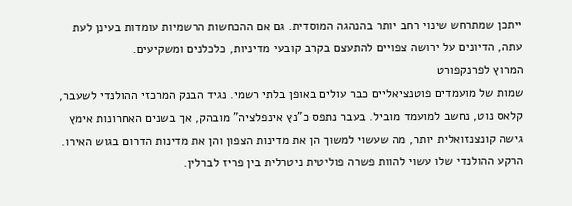ייתכן שמתרחש שינוי רחב יותר בהנהגה המוסדית. גם אם ההכחשות הרשמיות עומדות בעינן לעת עתה, הדיונים על ירושה צפויים להתעצם בקרב קובעי מדיניות, כלכלנים ומשקיעים.
המרוץ לפרנקפורט
שמות של מועמדים פוטנציאליים כבר עולים באופן בלתי רשמי. נגיד הבנק המרכזי ההולנדי לשעבר, קלאס נוט, נחשב למועמד מוביל. בעבר נתפס כ”נץ אינפלציה” מובהק, אך בשנים האחרונות אימץ גישה קונצנזואלית יותר, מה שעשוי למשוך הן את מדינות הצפון והן את מדינות הדרום בגוש האירו. הרקע ההולנדי שלו עשוי להוות פשרה פוליטית ניטרלית בין פריז לברלין.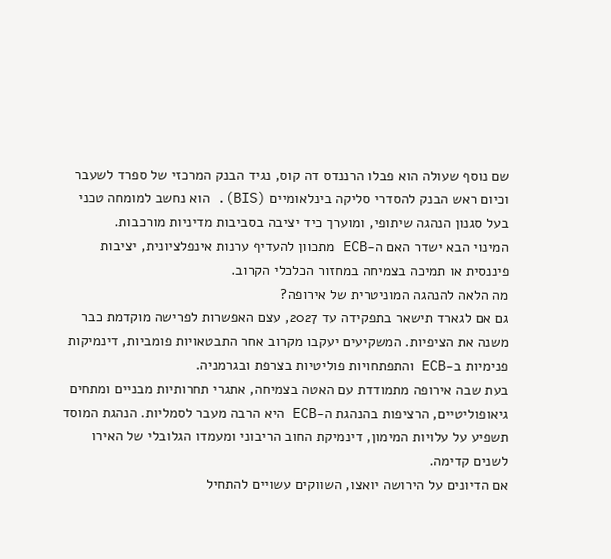שם נוסף שעולה הוא פבלו הרננדס דה קוס, נגיד הבנק המרכזי של ספרד לשעבר וכיום ראש הבנק להסדרי סליקה בינלאומיים (BIS). הוא נחשב למומחה טכני בעל סגנון הנהגה שיתופי, ומוערך כיד יציבה בסביבות מדיניות מורכבות.
המינוי הבא ישדר האם ה-ECB מתכוון להעדיף ערנות אינפלציונית, יציבות פיננסית או תמיכה בצמיחה במחזור הכלכלי הקרוב.
מה הלאה להנהגה המוניטרית של אירופה?
גם אם לגארד תישאר בתפקידה עד 2027, עצם האפשרות לפרישה מוקדמת כבר משנה את הציפיות. המשקיעים יעקבו מקרוב אחר התבטאויות פומביות, דינמיקות פנימיות ב-ECB והתפתחויות פוליטיות בצרפת ובגרמניה.
בעת שבה אירופה מתמודדת עם האטה בצמיחה, אתגרי תחרותיות מבניים ומתחים גיאופוליטיים, הרציפות בהנהגת ה-ECB היא הרבה מעבר לסמליות. הנהגת המוסד תשפיע על עלויות המימון, דינמיקת החוב הריבוני ומעמדו הגלובלי של האירו לשנים קדימה.
אם הדיונים על הירושה יואצו, השווקים עשויים להתחיל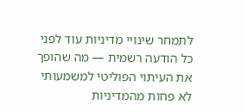לתמחר שינויי מדיניות עוד לפני כל הודעה רשמית — מה שהופך את העיתוי הפוליטי למשמעותי לא פחות מהמדיניות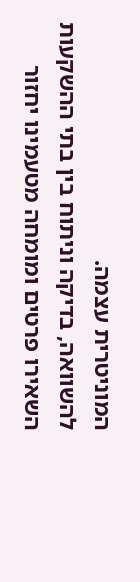המוניטרית עצמה.
להשוואה, בדיקה וניתוח בין בתי ההשקעות
השאירו פרטים ומומחה מטעמינו יחזור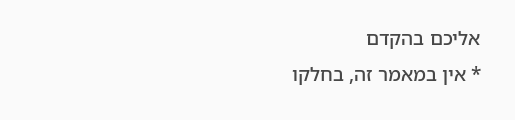אליכם בהקדם
* אין במאמר זה, בחלקו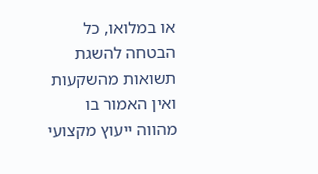או במלואו, כל הבטחה להשגת תשואות מהשקעות ואין האמור בו מהווה ייעוץ מקצועי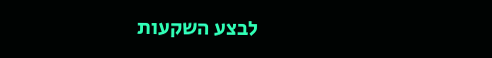לבצע השקעות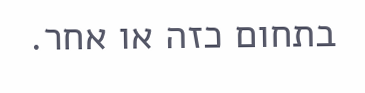בתחום כזה או אחר.